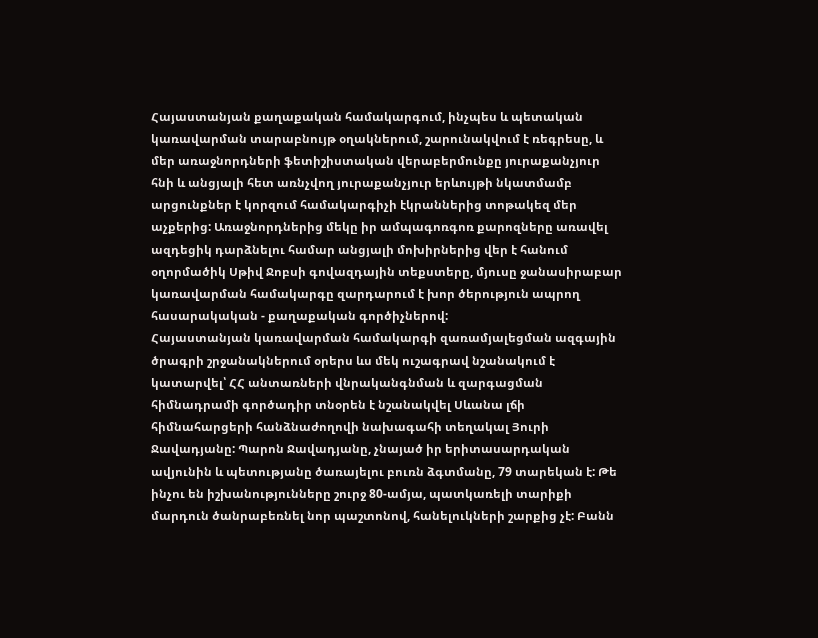Հայաստանյան քաղաքական համակարգում, ինչպես և պետական կառավարման տարաբնույթ օղակներում, շարունակվում է ռեգրեսը, և մեր առաջնորդների ֆետիշիստական վերաբերմունքը յուրաքանչյուր հնի և անցյալի հետ առնչվող յուրաքանչյուր երևույթի նկատմամբ արցունքներ է կորզում համակարգիչի էկրաններից տոթակեզ մեր աչքերից: Առաջնորդներից մեկը իր ամպագոռգոռ քարոզները առավել ազդեցիկ դարձնելու համար անցյալի մոխիրներից վեր է հանում օղորմածիկ Սթիվ Ջոբսի գովազդային տեքստերը, մյուսը ջանասիրաբար կառավարման համակարգը զարդարում է խոր ծերություն ապրող հասարակական - քաղաքական գործիչներով:
Հայաստանյան կառավարման համակարգի զառամյալեցման ազգային ծրագրի շրջանակներում օրերս ևս մեկ ուշագրավ նշանակում է կատարվել՝ ՀՀ անտառների վնրականգնման և զարգացման հիմնադրամի գործադիր տնօրեն է նշանակվել Սևանա լճի հիմնահարցերի հանձնաժողովի նախագահի տեղակալ Յուրի Ջավադյանը: Պարոն Ջավադյանը, չնայած իր երիտասարդական ավյունին և պետությանը ծառայելու բուռն ձգտմանը, 79 տարեկան է: Թե ինչու են իշխանությունները շուրջ 80-ամյա, պատկառելի տարիքի մարդուն ծանրաբեռնել նոր պաշտոնով, հանելուկների շարքից չէ: Բանն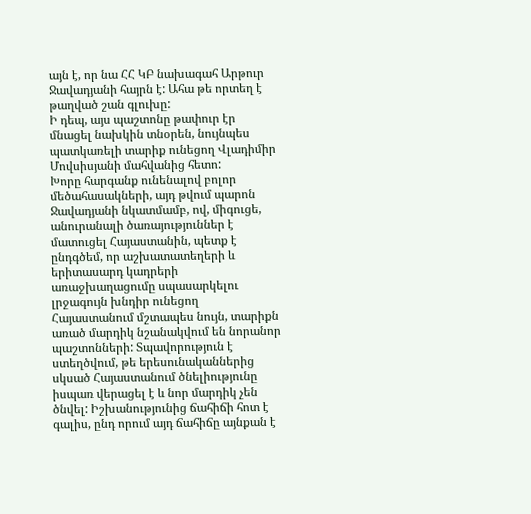այն է, որ նա ՀՀ ԿԲ նախագահ Արթուր Ջավադյանի հայրն է: Ահա թե որտեղ է թաղված շան գլուխը:
Ի դեպ, այս պաշտոնը թափուր էր մնացել նախկին տնօրեն, նույնպես պատկառելի տարիք ունեցող Վլադիմիր Մովսիսյանի մահվանից հետո:
Խորը հարգանք ունենալով բոլոր մեծահասակների, այդ թվում պարոն Ջավադյանի նկատմամբ, ով, միգուցե, անուրանալի ծառայություններ է մատուցել Հայաստանին, պետք է ընդգծեմ, որ աշխատատեղերի և երիտասարդ կադրերի առաջխաղացումը սպասարկելու լրջագույն խնդիր ունեցող Հայաստանում մշտապես նույն, տարիքն առած մարդիկ նշանակվում են նորանոր պաշտոնների: Տպավորություն է ստեղծվում, թե երեսունականներից սկսած Հայաստանում ծնելիությունը իսպառ վերացել է և նոր մարդիկ չեն ծնվել: Իշխանությունից ճահիճի հոտ է գալիս, ընդ որում այդ ճահիճը այնքան է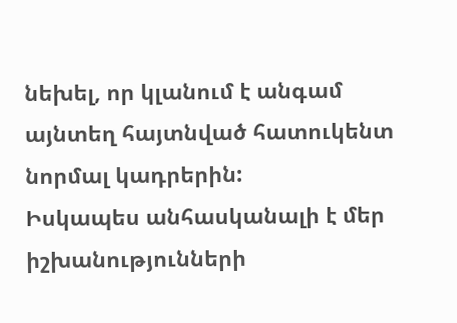նեխել, որ կլանում է անգամ այնտեղ հայտնված հատուկենտ նորմալ կադրերին:
Իսկապես անհասկանալի է մեր իշխանությունների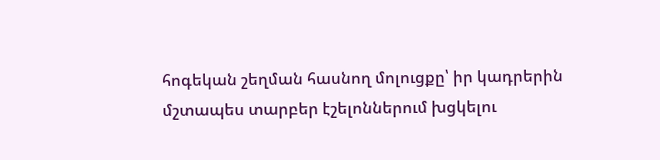հոգեկան շեղման հասնող մոլուցքը՝ իր կադրերին մշտապես տարբեր էշելոններում խցկելու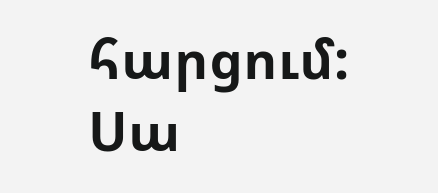հարցում: Սա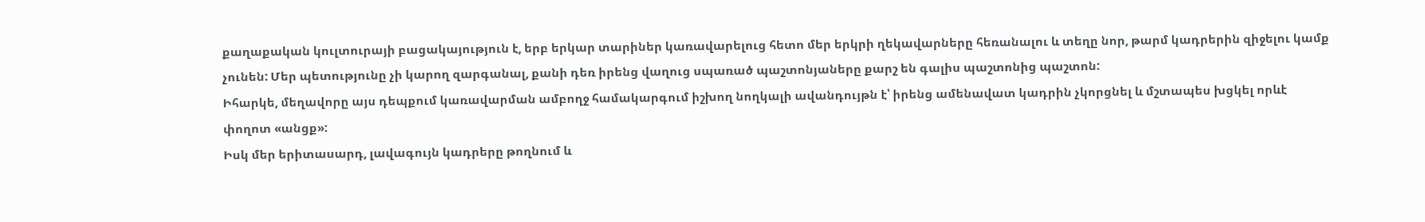քաղաքական կուլտուրայի բացակայություն է, երբ երկար տարիներ կառավարելուց հետո մեր երկրի ղեկավարները հեռանալու և տեղը նոր, թարմ կադրերին զիջելու կամք չունեն: Մեր պետությունը չի կարող զարգանալ, քանի դեռ իրենց վաղուց սպառած պաշտոնյաները քարշ են գալիս պաշտոնից պաշտոն:
Իհարկե, մեղավորը այս դեպքում կառավարման ամբողջ համակարգում իշխող նողկալի ավանդույթն է՝ իրենց ամենավատ կադրին չկորցնել և մշտապես խցկել որևէ փողոտ «անցք»:
Իսկ մեր երիտասարդ, լավագույն կադրերը թողնում և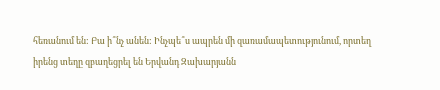հեռանում են: Բա ի՞նչ անեն: Ինչպե՞ս ապրեն մի զառամապետությունում, որտեղ իրենց տեղը զբաղեցրել են Երվանդ Զախարյանն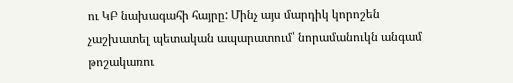ու ԿԲ նախագահի հայրը: Մինչ այս մարդիկ կորոշեն չաշխատել պետական ապարատում՝ նորամանուկն անգամ թոշակառու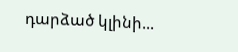դարձած կլինի...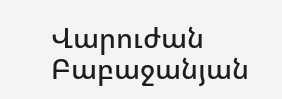Վարուժան Բաբաջանյան